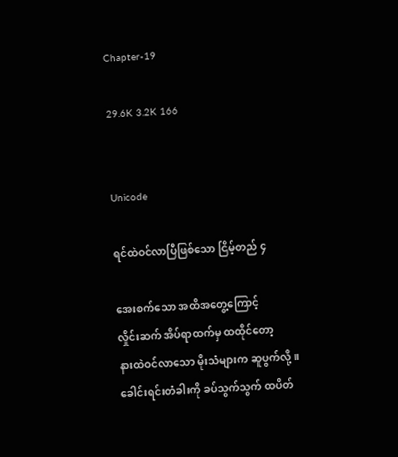Chapter-19

29.6K 3.2K 166


Unicode

ရင်ထဲဝင်လာပြီဖြစ်သော ငြိမ့်တည် ၄

အေးစက်သော အထိအတွေ့ကြောင့်
လှိုင်းဆက် အိပ်ရာထက်မှ ထထိုင်တော့
နားထဲဝင်လာသော မိုးသံများက ဆူပွက်လို့။
ခေါင်းရင်းတံခါးကို ခပ်သွက်သွက် ထပိတ်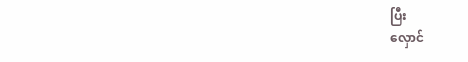ပြီး
လှောင်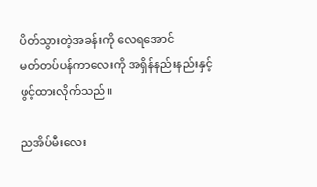ပိတ်သွားတဲ့အခန်းကို လေရအောင်
မတ်တပ်ပန်ကာလေးကို အရှိန်နည်းနည်းနှင့်
ဖွင့်ထားလိုက်သည်။

ညအိပ်မီးလေး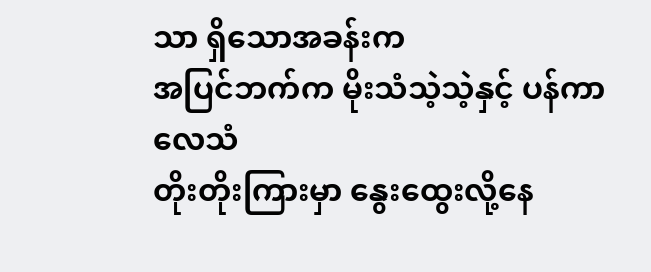သာ ရှိသောအခန်းက
အပြင်ဘက်က မိုးသံသဲ့သဲ့နှင့် ပန်ကာလေသံ
တိုးတိုးကြားမှာ နွေးထွေးလို့နေ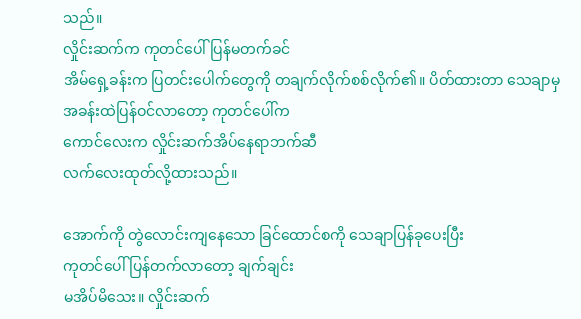သည်။
လှိုင်းဆက်က ကုတင်ပေါ်ပြန်မတက်ခင်
အိမ်ရှေ့ခန်းက ပြတင်းပေါက်တွေကို တချက်လိုက်စစ်လိုက်၏။ ပိတ်ထားတာ‌ သေချာမှ
အခန်းထဲပြန်ဝင်လာတော့ ကုတင်ပေါ်က
ကောင်လေးက လှိုင်းဆက်အိပ်နေရာဘက်ဆီ
လက်လေးထုတ်လို့ထားသည်။

အောက်ကို တွဲလောင်းကျနေသော ခြင်ထောင်စကို သေချာပြန်ခုပေးပြီး
ကုတင်ပေါ်ပြန်တက်လာတော့ ချက်ချင်း
မအိပ်မိသေး။ လှိုင်းဆက်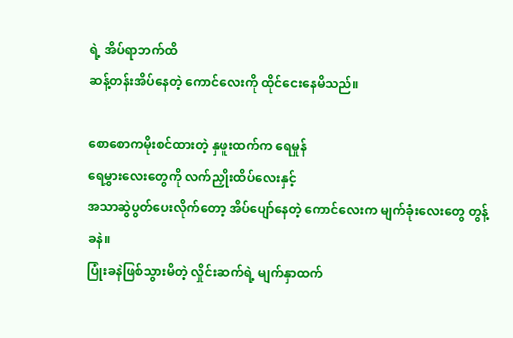ရဲ့ အိပ်ရာဘက်‌ထိ
ဆန့်တန်းအိပ်နေတဲ့ ကောင်လေးကို ထိုင်ငေးနေမိသည်။

စောစောကမိုးစင်ထားတဲ့ နှဖူးထက်က ရေမှုန်
ရေမွှားလေးတွေကို လက်ညှိုးထိပ်လေးနှင့်
အသာဆွဲပွတ်ပေးလိုက်တော့ အိပ်ပျော်နေတဲ့ ကောင်လေးက မျက်ခုံးလေးတွေ တွန့်ခနဲ။
ပြုံးခနဲဖြစ်သွားမိတဲ့ လှိုင်းဆက်ရဲ့ မျက်နှာထက်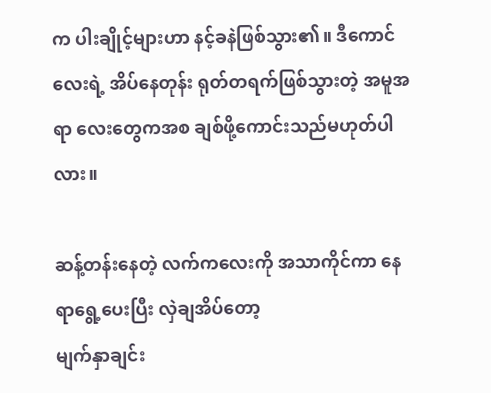က ပါးချိုင့်များဟာ နင့်ခနဲဖြစ်သွား၏။ ဒီကောင်လေးရဲ့ အိပ်နေတုန်း ရုတ်တရက်ဖြစ်သွားတဲ့ အမူအရာ လေးတွေကအစ ချစ်ဖို့ကောင်းသည်မဟုတ်ပါလား။

ဆန့်တန်းနေတဲ့ လက်ကလေးကို အသာကိုင်ကာ နေရာရွေ့ပေးပြီး လှဲချအိပ်တော့
မျက်နှာချင်း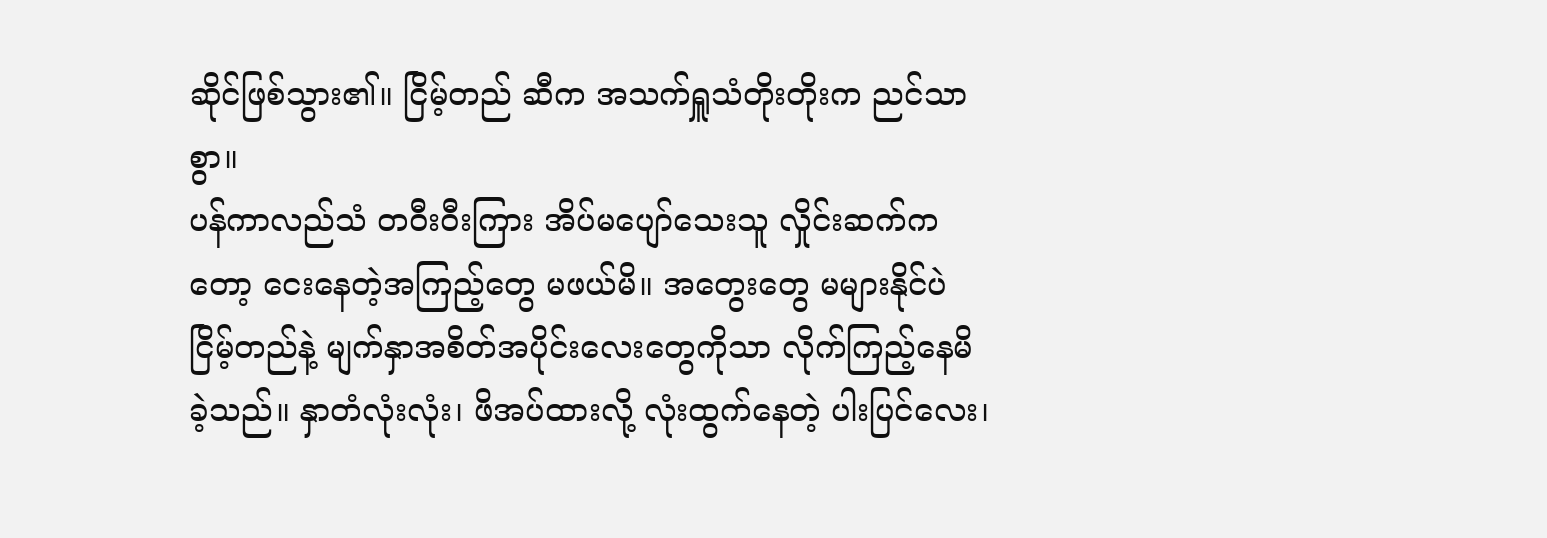ဆိုင်ဖြစ်သွား၏။ ငြိမ့်တည် ဆီက အသက်ရှူသံတိုးတိုးက ညင်သာစွာ။
ပန်ကာလည်သံ တဝီးဝီးကြား အိပ်မပျော်သေးသူ လှိုင်းဆက်ကတော့ ငေးနေတဲ့အကြည့်တွေ မဖယ်မိ။ အတွေးတွေ မများနိုင်ပဲ ငြိမ့်တည်နဲ့ မျက်နှာအစိတ်အပိုင်းလေးတွေကိုသာ လိုက်ကြည့်နေမိခဲ့သည်။ နှာတံလုံးလုံး၊ ဖိအပ်ထားလို့ လုံးထွက်နေတဲ့ ပါးပြင်လေး၊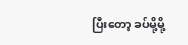ပြီးတော့ ခပ်မို့မို့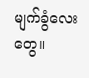မျက်ခွံလေးတွေ။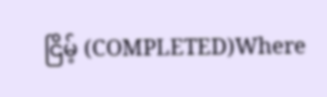ငြိမ့် (COMPLETED)Where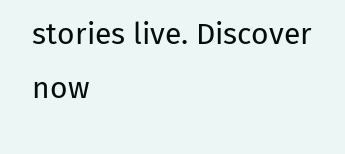stories live. Discover now